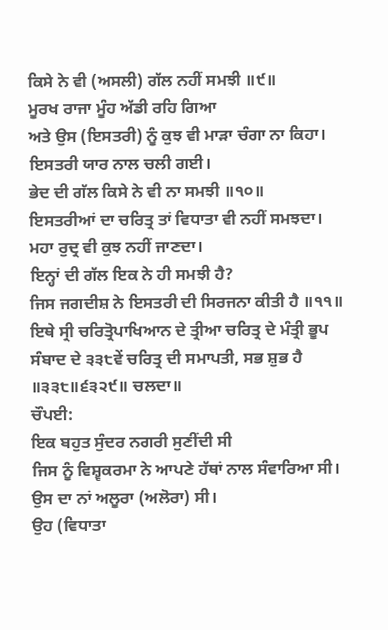ਕਿਸੇ ਨੇ ਵੀ (ਅਸਲੀ) ਗੱਲ ਨਹੀਂ ਸਮਝੀ ॥੯॥
ਮੂਰਖ ਰਾਜਾ ਮੂੰਹ ਅੱਡੀ ਰਹਿ ਗਿਆ
ਅਤੇ ਉਸ (ਇਸਤਰੀ) ਨੂੰ ਕੁਝ ਵੀ ਮਾੜਾ ਚੰਗਾ ਨਾ ਕਿਹਾ।
ਇਸਤਰੀ ਯਾਰ ਨਾਲ ਚਲੀ ਗਈ।
ਭੇਦ ਦੀ ਗੱਲ ਕਿਸੇ ਨੇ ਵੀ ਨਾ ਸਮਝੀ ॥੧੦॥
ਇਸਤਰੀਆਂ ਦਾ ਚਰਿਤ੍ਰ ਤਾਂ ਵਿਧਾਤਾ ਵੀ ਨਹੀਂ ਸਮਝਦਾ।
ਮਹਾ ਰੁਦ੍ਰ ਵੀ ਕੁਝ ਨਹੀਂ ਜਾਣਦਾ।
ਇਨ੍ਹਾਂ ਦੀ ਗੱਲ ਇਕ ਨੇ ਹੀ ਸਮਝੀ ਹੈ?
ਜਿਸ ਜਗਦੀਸ਼ ਨੇ ਇਸਤਰੀ ਦੀ ਸਿਰਜਨਾ ਕੀਤੀ ਹੈ ॥੧੧॥
ਇਥੇ ਸ੍ਰੀ ਚਰਿਤ੍ਰੋਪਾਖਿਆਨ ਦੇ ਤ੍ਰੀਆ ਚਰਿਤ੍ਰ ਦੇ ਮੰਤ੍ਰੀ ਭੂਪ ਸੰਬਾਦ ਦੇ ੩੩੮ਵੇਂ ਚਰਿਤ੍ਰ ਦੀ ਸਮਾਪਤੀ, ਸਭ ਸ਼ੁਭ ਹੈ ॥੩੩੮॥੬੩੨੯॥ ਚਲਦਾ॥
ਚੌਪਈ:
ਇਕ ਬਹੁਤ ਸੁੰਦਰ ਨਗਰੀ ਸੁਣੀਂਦੀ ਸੀ
ਜਿਸ ਨੂੰ ਵਿਸ਼੍ਵਕਰਮਾ ਨੇ ਆਪਣੇ ਹੱਥਾਂ ਨਾਲ ਸੰਵਾਰਿਆ ਸੀ।
ਉਸ ਦਾ ਨਾਂ ਅਲੂਰਾ (ਅਲੋਰਾ) ਸੀ।
ਉਹ (ਵਿਧਾਤਾ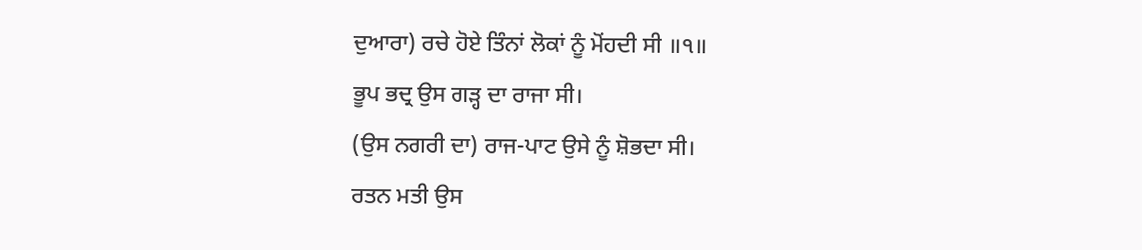ਦੁਆਰਾ) ਰਚੇ ਹੋਏ ਤਿੰਨਾਂ ਲੋਕਾਂ ਨੂੰ ਮੋਂਹਦੀ ਸੀ ॥੧॥
ਭੂਪ ਭਦ੍ਰ ਉਸ ਗੜ੍ਹ ਦਾ ਰਾਜਾ ਸੀ।
(ਉਸ ਨਗਰੀ ਦਾ) ਰਾਜ-ਪਾਟ ਉਸੇ ਨੂੰ ਸ਼ੋਭਦਾ ਸੀ।
ਰਤਨ ਮਤੀ ਉਸ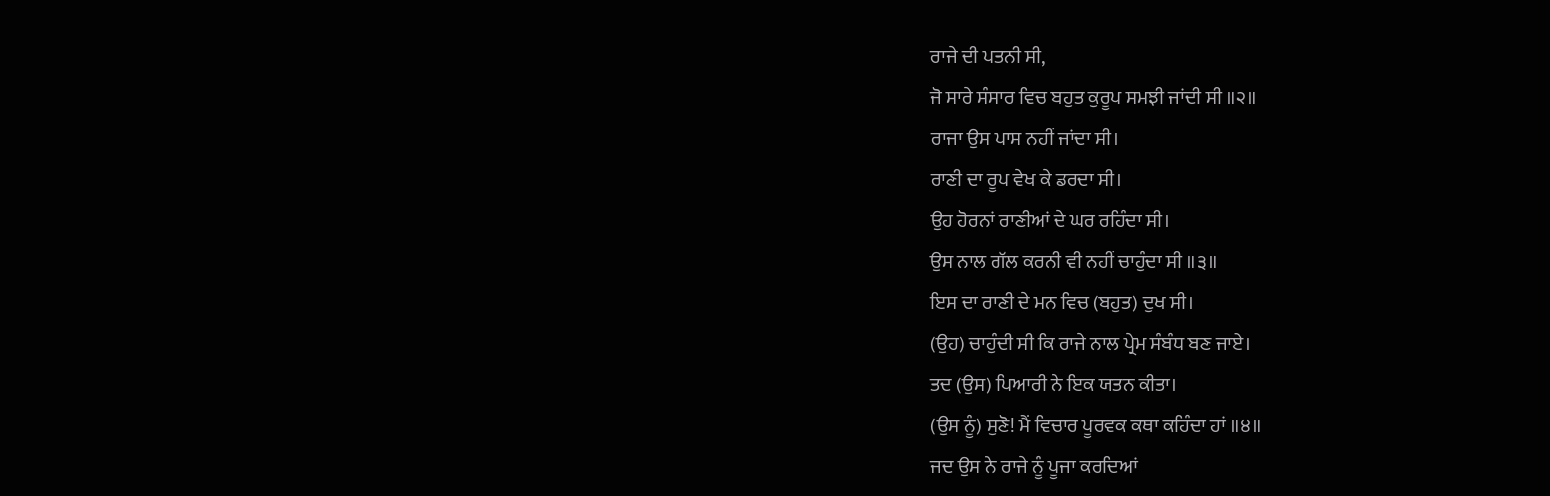ਰਾਜੇ ਦੀ ਪਤਨੀ ਸੀ,
ਜੋ ਸਾਰੇ ਸੰਸਾਰ ਵਿਚ ਬਹੁਤ ਕੁਰੂਪ ਸਮਝੀ ਜਾਂਦੀ ਸੀ ॥੨॥
ਰਾਜਾ ਉਸ ਪਾਸ ਨਹੀਂ ਜਾਂਦਾ ਸੀ।
ਰਾਣੀ ਦਾ ਰੂਪ ਵੇਖ ਕੇ ਡਰਦਾ ਸੀ।
ਉਹ ਹੋਰਨਾਂ ਰਾਣੀਆਂ ਦੇ ਘਰ ਰਹਿੰਦਾ ਸੀ।
ਉਸ ਨਾਲ ਗੱਲ ਕਰਨੀ ਵੀ ਨਹੀਂ ਚਾਹੁੰਦਾ ਸੀ ॥੩॥
ਇਸ ਦਾ ਰਾਣੀ ਦੇ ਮਨ ਵਿਚ (ਬਹੁਤ) ਦੁਖ ਸੀ।
(ਉਹ) ਚਾਹੁੰਦੀ ਸੀ ਕਿ ਰਾਜੇ ਨਾਲ ਪ੍ਰੇਮ ਸੰਬੰਧ ਬਣ ਜਾਏ।
ਤਦ (ਉਸ) ਪਿਆਰੀ ਨੇ ਇਕ ਯਤਨ ਕੀਤਾ।
(ਉਸ ਨੂੰ) ਸੁਣੋ! ਮੈਂ ਵਿਚਾਰ ਪੂਰਵਕ ਕਥਾ ਕਹਿੰਦਾ ਹਾਂ ॥੪॥
ਜਦ ਉਸ ਨੇ ਰਾਜੇ ਨੂੰ ਪੂਜਾ ਕਰਦਿਆਂ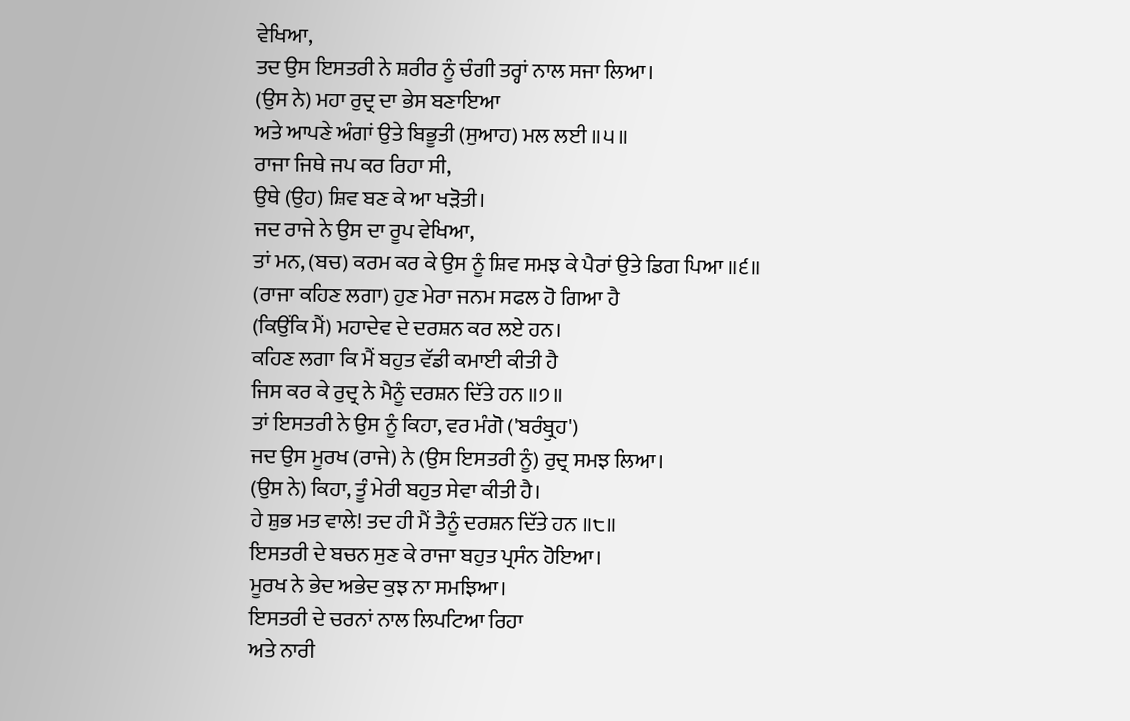ਵੇਖਿਆ,
ਤਦ ਉਸ ਇਸਤਰੀ ਨੇ ਸ਼ਰੀਰ ਨੂੰ ਚੰਗੀ ਤਰ੍ਹਾਂ ਨਾਲ ਸਜਾ ਲਿਆ।
(ਉਸ ਨੇ) ਮਹਾ ਰੁਦ੍ਰ ਦਾ ਭੇਸ ਬਣਾਇਆ
ਅਤੇ ਆਪਣੇ ਅੰਗਾਂ ਉਤੇ ਬਿਭੂਤੀ (ਸੁਆਹ) ਮਲ ਲਈ ॥੫॥
ਰਾਜਾ ਜਿਥੇ ਜਪ ਕਰ ਰਿਹਾ ਸੀ,
ਉਥੇ (ਉਹ) ਸ਼ਿਵ ਬਣ ਕੇ ਆ ਖੜੋਤੀ।
ਜਦ ਰਾਜੇ ਨੇ ਉਸ ਦਾ ਰੂਪ ਵੇਖਿਆ,
ਤਾਂ ਮਨ, (ਬਚ) ਕਰਮ ਕਰ ਕੇ ਉਸ ਨੂੰ ਸ਼ਿਵ ਸਮਝ ਕੇ ਪੈਰਾਂ ਉਤੇ ਡਿਗ ਪਿਆ ॥੬॥
(ਰਾਜਾ ਕਹਿਣ ਲਗਾ) ਹੁਣ ਮੇਰਾ ਜਨਮ ਸਫਲ ਹੋ ਗਿਆ ਹੈ
(ਕਿਉਂਕਿ ਮੈਂ) ਮਹਾਦੇਵ ਦੇ ਦਰਸ਼ਨ ਕਰ ਲਏ ਹਨ।
ਕਹਿਣ ਲਗਾ ਕਿ ਮੈਂ ਬਹੁਤ ਵੱਡੀ ਕਮਾਈ ਕੀਤੀ ਹੈ
ਜਿਸ ਕਰ ਕੇ ਰੁਦ੍ਰ ਨੇ ਮੈਨੂੰ ਦਰਸ਼ਨ ਦਿੱਤੇ ਹਨ ॥੭॥
ਤਾਂ ਇਸਤਰੀ ਨੇ ਉਸ ਨੂੰ ਕਿਹਾ, ਵਰ ਮੰਗੋ ('ਬਰੰਬ੍ਰੁਹ')
ਜਦ ਉਸ ਮੂਰਖ (ਰਾਜੇ) ਨੇ (ਉਸ ਇਸਤਰੀ ਨੂੰ) ਰੁਦ੍ਰ ਸਮਝ ਲਿਆ।
(ਉਸ ਨੇ) ਕਿਹਾ, ਤੂੰ ਮੇਰੀ ਬਹੁਤ ਸੇਵਾ ਕੀਤੀ ਹੈ।
ਹੇ ਸ਼ੁਭ ਮਤ ਵਾਲੇ! ਤਦ ਹੀ ਮੈਂ ਤੈਨੂੰ ਦਰਸ਼ਨ ਦਿੱਤੇ ਹਨ ॥੮॥
ਇਸਤਰੀ ਦੇ ਬਚਨ ਸੁਣ ਕੇ ਰਾਜਾ ਬਹੁਤ ਪ੍ਰਸੰਨ ਹੋਇਆ।
ਮੂਰਖ ਨੇ ਭੇਦ ਅਭੇਦ ਕੁਝ ਨਾ ਸਮਝਿਆ।
ਇਸਤਰੀ ਦੇ ਚਰਨਾਂ ਨਾਲ ਲਿਪਟਿਆ ਰਿਹਾ
ਅਤੇ ਨਾਰੀ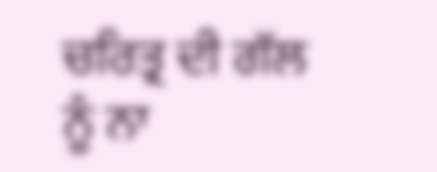ਚਰਿਤ੍ਰ ਦੀ ਗੱਲ ਨੂੰ ਨਾ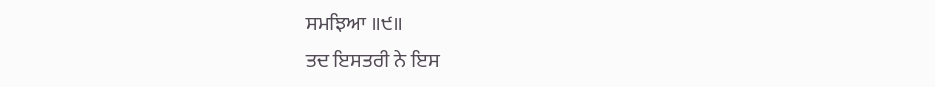ਸਮਝਿਆ ॥੯॥
ਤਦ ਇਸਤਰੀ ਨੇ ਇਸ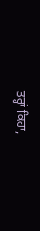ਤਰ੍ਹਾਂ ਕਿਹਾ,